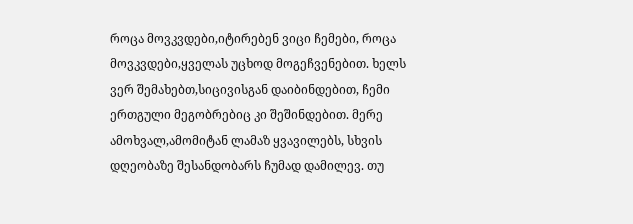როცა მოვკვდები,იტირებენ ვიცი ჩემები, როცა მოვკვდები,ყველას უცხოდ მოგეჩვენებით. ხელს ვერ შემახებთ,სიცივისგან დაიბინდებით, ჩემი ერთგული მეგობრებიც კი შეშინდებით. მერე ამოხვალ,ამომიტან ლამაზ ყვავილებს, სხვის დღეობაზე შესანდობარს ჩუმად დამილევ. თუ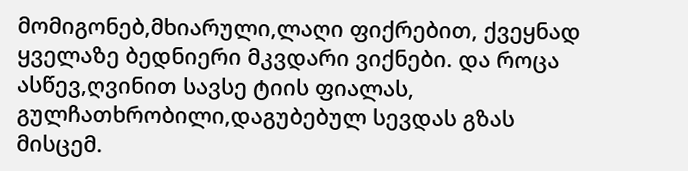მომიგონებ,მხიარული,ლაღი ფიქრებით, ქვეყნად ყველაზე ბედნიერი მკვდარი ვიქნები. და როცა ასწევ,ღვინით სავსე ტიის ფიალას, გულჩათხრობილი,დაგუბებულ სევდას გზას მისცემ.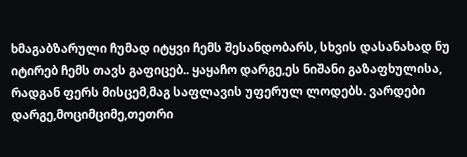ხმაგაბზარული ჩუმად იტყვი ჩემს შესანდობარს, სხვის დასანახად ნუ იტირებ ჩემს თავს გაფიცებ.. ყაყაჩო დარგე,ეს ნიშანი გაზაფხულისა, რადგან ფერს მისცემ,მაგ საფლავის უფერულ ლოდებს. ვარდები დარგე,მოციმციმე,თეთრი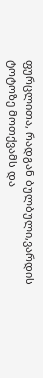ფურცლითა, რადგან ბულბული,ვარდის ტოტოზე მოთქვამს და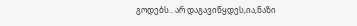გოდებს.. არ დაგავიწყდეს,ია,ნაზი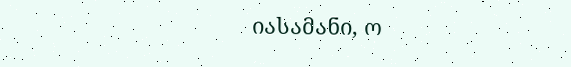იასამანი, ო